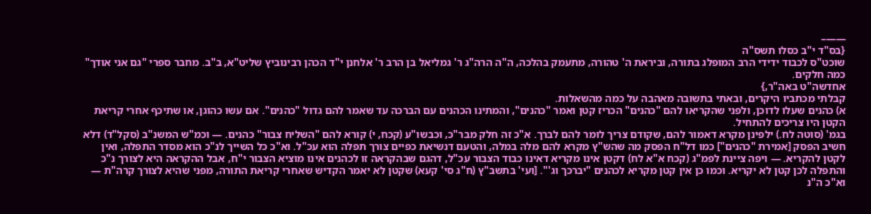——–
{בס"ד י"ב כסלו תשס"ה
שוכט"ס לכבוד ידידי הרב המופלג בתורה, וביראת ה' טהורה, מתעמק בהלכה, ה"ה הרה"ג ר' גמליאל בן הרב ר' אלחנן י"ד הכהן רבינוביץ שליט"א, ב"ב. מחבר ספרי "גם אני אודך" כמה חלקים.
אחדשה"ט באה"ר,}
קבלתי מכתביו היקרים, ובאתי בתשובה מאהבה על כמה מהשאלות.
א) כהנים שעלו לדוכן, ולפני שהקריאו להם "כהנים" הכריז קטן ואמר "כהנים", והמתינו הכהנים עם הברכה עד שאמר להם גדול "כהנים". אם עשו כהוגן, או שתיכף אחרי קריאת הקטן היו צריכים להתחיל.
בגמ' (סוטה לח.) ילפינן מקרא דאמור להם, שקודם צריך לומר להם לברך. א"כ זה חלק מבר"כ, וכבשו"ע (קכח, י) קורא להם "השליח צבור" כהנים. — וכמ"ש המשנ"ב (סקל"ד) דלא חשיב הפסק [אמירת "כהנים"] כמו דל"ח הפסק מה שהש"ץ מקרא להם מלה במלה, והטעם דנשיאת כפיים צורך תפלה הוא עכ"ל. וא"כ כל השייך לנ"כ הוא מסדר התפלה, ואין לקטן להקריא. — ויפה ציינת לפמ"ג (קכח א"א לח) דקטן אינו מקריא דאינו כבוד הצבור עכ"ל, דהגם שבהקראה זו לכהנים אינו מוציא הצבור י"ח, אבל ההקראה היא לצורך נ"כ והתפלה לכן קטן לא יקריא. וכמו כן אין קטן מקריא לכהנים "יברכך וג'". [ועי' בתשב"ץ (ח"ג סי' קעא) שקטן לא יאמר הקדיש שאחרי קריאת התורה, מפני שהיא לצורך קרה"ת — וא"כ ה"נ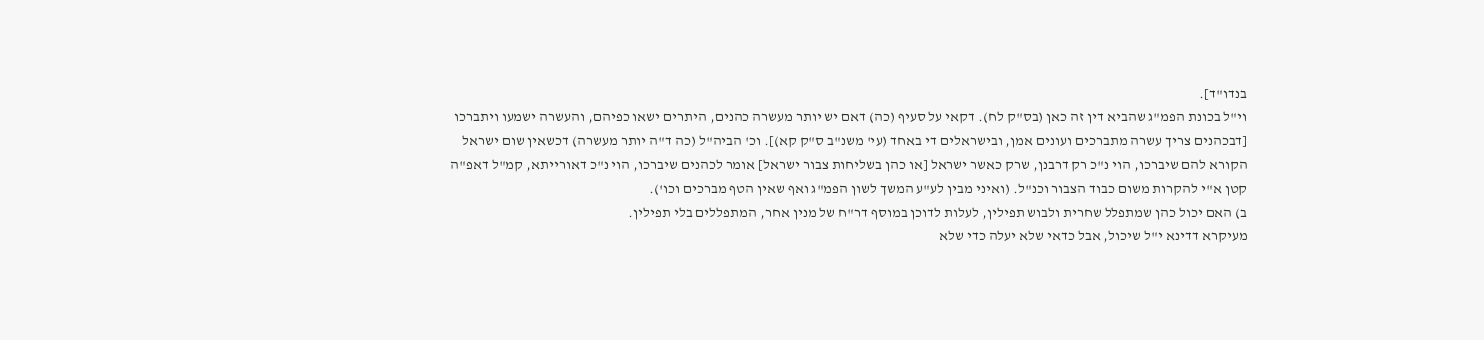בנדו"ד].
וי"ל בכונת הפמ"ג שהביא דין זה כאן (בס"ק לח). דקאי על סעיף (כה) דאם יש יותר מעשרה כהנים, היתרים ישאו כפיהם, והעשרה ישמעו ויתברכו [דבכהנים צריך עשרה מתברכים ועונים אמן, ובישראלים די באחד (עי' משנ"ב ס"ק קא)]. וכ' הביה"ל (כה ד"ה יותר מעשרה) דכשאין שום ישראל הקורא להם שיברכו, הוי נ"כ רק דרבנן, שרק כאשר ישראל [או כהן בשליחות צבור ישראל] אומר לכהנים שיברכו, הוי נ"כ דאורייתא, קמ"ל דאפ"ה קטן א"י להקרות משום כבוד הצבור וכנ"ל. (ואיני מבין לע"ע המשך לשון הפמ"ג ואף שאין הטף מברכים וכו').
ב) האם יכול כהן שמתפלל שחרית ולבוש תפילין, לעלות לדוכן במוסף דר"ח של מנין אחר, המתפללים בלי תפילין.
מעיקרא דדינא י"ל שיכול, אבל כדאי שלא יעלה כדי שלא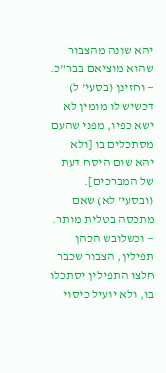יהא שונה מהצבור שהוא מוציאם בבר"כ. — וחזינן (בסעי' ל) דכשיש לו מומין לא ישא כפיו, מפני שהעם מסתכלים בו [ולא יהא שום היסח דעת של המברכים]. (ובסעי' לא) שאם מתכסה בטלית מותר. — וכשלובש הכהן תפילין, הצבור שכבר חלצו התפילין יסתכלו בו, ולא יועיל כיסוי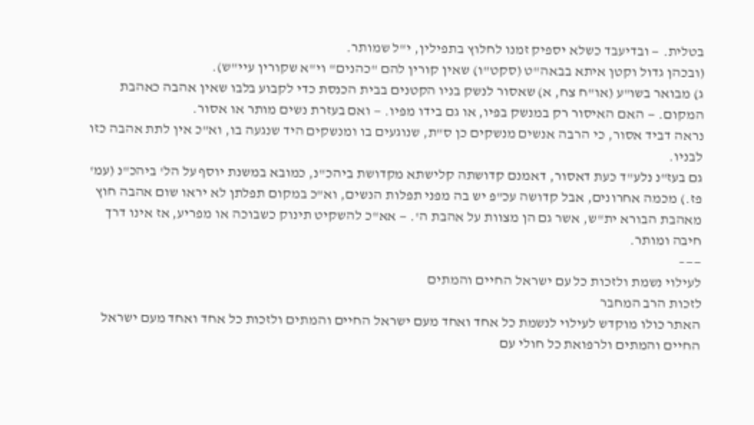בטלית. — ובדיעבד כשלא יספיק זמנו לחלוץ בתפילין, י"ל שמותר.
(ובכהן גדול וקטן איתא בבאה"ט (סקט"ו) שאין קורין להם "כהנים" וי"א שקורין עיי"ש).
ג) מבואר בשו"ע (או"ח צח, א) שאסור לנשק בניו הקטנים בבית הכנסת כדי לקבוע בלבו שאין אהבה כאהבת המקום. — האם האיסור רק במנשק בפיו, או גם בידו מפיו. — ואם בעזרת נשים מותר או אסור.
נראה דביד אסור, כי הרבה אנשים מנשקים כן ס"ת, שנוגעים בו ומנשקים היד שנגעה בו, וא"כ אין לתת אהבה כזו לבניו.
גם בעז"נ נלע"ד כעת דאסור, דאמנם קדושתה קלישתא מקדושת ביהכ"נ, כמובא במשנת יוסף על הל' ביהכ"נ (עמ' פז.) מכמה אחרונים, אבל קדושה עכ"פ יש בה מפני תפלות הנשים, וא"כ במקום תפלתן לא יראו שום אהבה חוץ מאהבת הבורא ית"ש, אשר גם הן מצוות על אהבת ה'. — אא"כ להשקיט תינוק כשבוכה או מפריע, אז אינו דרך חיבה ומותר.
——–
לעילוי נשמת ולזכות כל עם ישראל החיים והמתים
לזכות הרב המחבר
האתר כולו מוקדש לעילוי לנשמת כל אחד ואחד מעם ישראל החיים והמתים ולזכות כל אחד ואחד מעם ישראל החיים והמתים ולרפואת כל חולי עם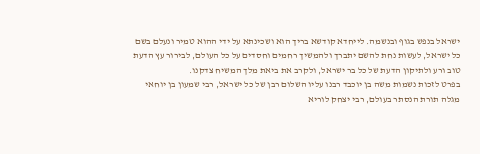ישראל בנפש בגוף ובנשמה. לייחדא קודשא בריך הוא ושכינתא על ידי ההוא טמיר ונעלם בשם כל ישראל, לעשות נחת להשם יתברך ולהמשיך רחמים וחסדים על כל העולם, לבירור עץ הדעת טוב ורע ולתיקון הדעת של כל בר ישראל, ולקרב את ביאת מלך המשיח צדקנו.
בפרט לזכות נשמות משה בן יוכבד רבנו עליו השלום רבן של כל ישראל, רבי שמעון בן יוחאי מגלה תורת הנסתר בעולם, רבי יצחק לוריא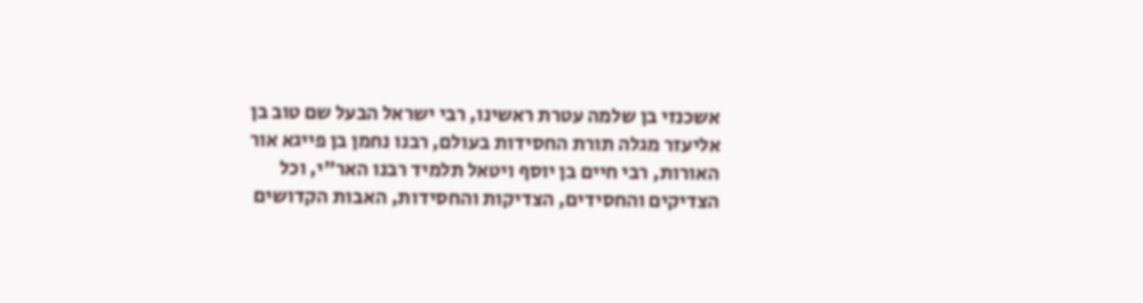אשכנזי בן שלמה עטרת ראשינו, רבי ישראל הבעל שם טוב בן אליעזר מגלה תורת החסידות בעולם, רבנו נחמן בן פייגא אור האורות, רבי חיים בן יוסף ויטאל תלמיד רבנו האר"י, וכל הצדיקים והחסידים, הצדיקות והחסידות, האבות הקדושים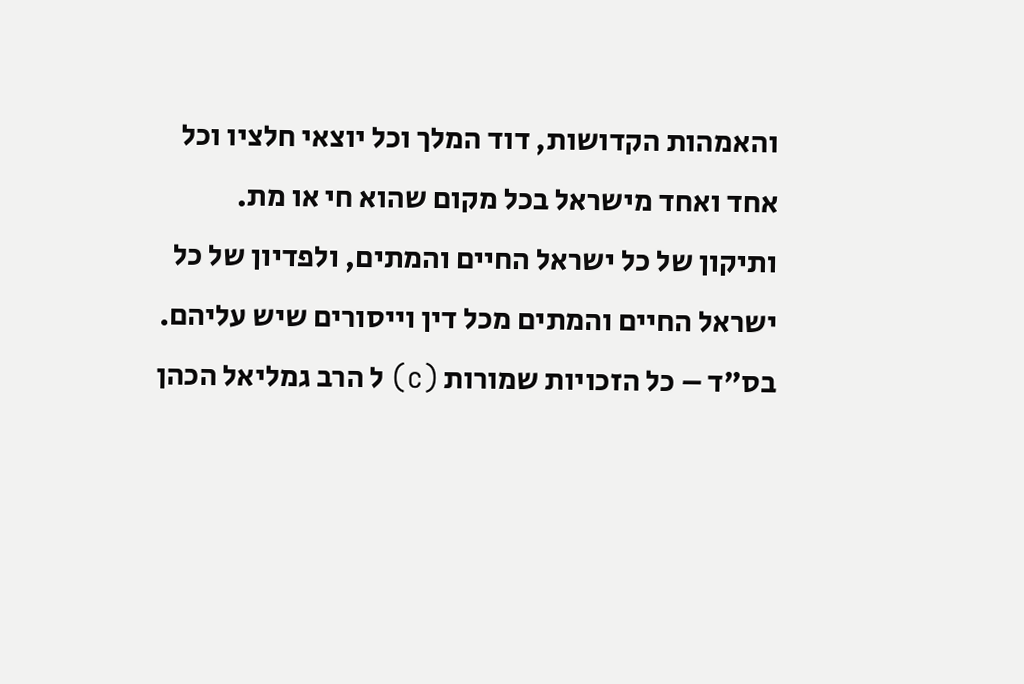והאמהות הקדושות, דוד המלך וכל יוצאי חלציו וכל אחד ואחד מישראל בכל מקום שהוא חי או מת.
ותיקון של כל ישראל החיים והמתים, ולפדיון של כל ישראל החיים והמתים מכל דין וייסורים שיש עליהם.
בס"ד – כל הזכויות שמורות (c) ל הרב גמליאל הכהן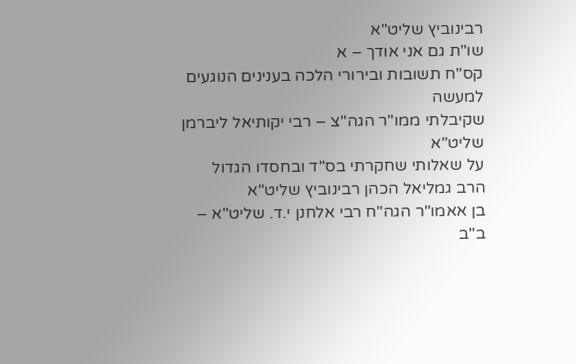רבינוביץ שליט"א
שו"ת גם אני אודך – א
קס"ח תשובות ובירורי הלכה בענינים הנוגעים למעשה
שקיבלתי ממו"ר הגה"צ – רבי יקותיאל ליברמן שליט"א
על שאלותי שחקרתי בס"ד ובחסדו הגדול
הרב גמליאל הכהן רבינוביץ שליט"א
בן אאמו"ר הגה"ח רבי אלחנן י.ד. שליט"א – ב"ב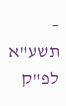– תשע"א לפ"ק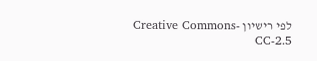לפי רישיון Creative Commons-CC-2.5